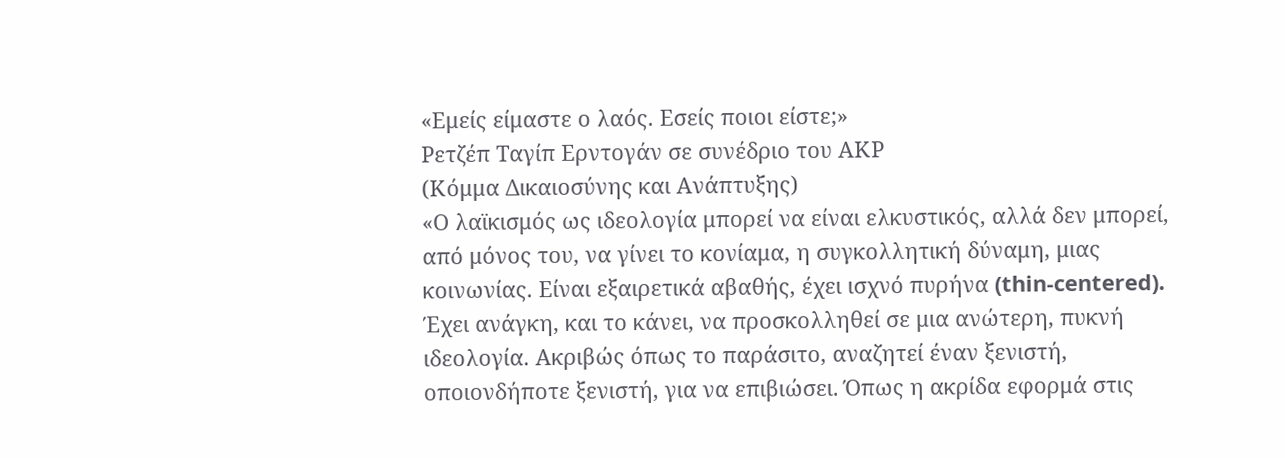«Εμείς είμαστε ο λαός. Εσείς ποιοι είστε;»
Ρετζέπ Ταγίπ Ερντογάν σε συνέδριο του ΑΚP
(Κόμμα Δικαιοσύνης και Ανάπτυξης)
«Ο λαϊκισμός ως ιδεολογία μπορεί να είναι ελκυστικός, αλλά δεν μπορεί, από μόνος του, να γίνει το κονίαμα, η συγκολλητική δύναμη, μιας κοινωνίας. Είναι εξαιρετικά αβαθής, έχει ισχνό πυρήνα (thin-centered). Έχει ανάγκη, και το κάνει, να προσκολληθεί σε μια ανώτερη, πυκνή ιδεολογία. Ακριβώς όπως το παράσιτο, αναζητεί έναν ξενιστή, οποιονδήποτε ξενιστή, για να επιβιώσει. Όπως η ακρίδα εφορμά στις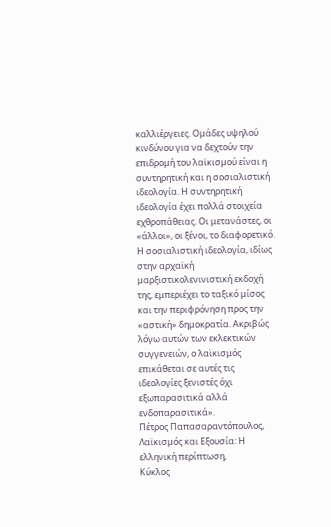καλλιέργειες. Ομάδες υψηλού κινδύνου για να δεχτούν την επιδρομή του λαϊκισμού είναι η συντηρητική και η σοσιαλιστική ιδεολογία. Η συντηρητική ιδεολογία έχει πολλά στοιχεία εχθροπάθειας. Οι μετανάστες, οι «άλλοι», οι ξένοι, το διαφορετικό. Η σοσιαλιστική ιδεολογία, ιδίως στην αρχαϊκή μαρξιστικολενινιστική εκδοχή της, εμπεριέχει το ταξικό μίσος και την περιφρόνηση προς την «αστική» δημοκρατία. Ακριβώς λόγω αυτών των εκλεκτικών συγγενειών, ο λαϊκισμός επικάθεται σε αυτές τις ιδεολογίες ξενιστές όχι εξωπαρασιτικά αλλά ενδοπαρασιτικά».
Πέτρος Παπασαραντόπουλος, Λαϊκισμός και Εξουσία: Η ελληνική περίπτωση,
Κύκλος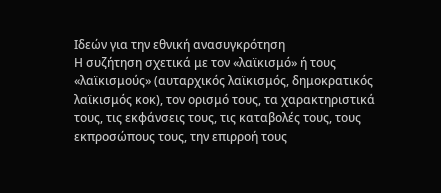Ιδεών για την εθνική ανασυγκρότηση
Η συζήτηση σχετικά με τον «λαϊκισμό» ή τους «λαϊκισμούς» (αυταρχικός λαϊκισμός, δημοκρατικός λαϊκισμός κοκ), τον ορισμό τους, τα χαρακτηριστικά τους, τις εκφάνσεις τους, τις καταβολές τους, τους εκπροσώπους τους, την επιρροή τους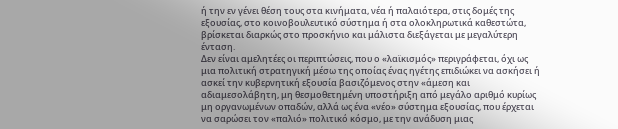ή την εν γένει θέση τους στα κινήματα, νέα ή παλαιότερα, στις δομές της εξουσίας, στο κοινοβουλευτικό σύστημα ή στα ολοκληρωτικά καθεστώτα, βρίσκεται διαρκώς στο προσκήνιο και μάλιστα διεξάγεται με μεγαλύτερη ένταση.
Δεν είναι αμελητέες οι περιπτώσεις, που ο «λαϊκισμός» περιγράφεται, όχι ως μια πολιτική στρατηγική μέσω της οποίας ένας ηγέτης επιδιώκει να ασκήσει ή ασκεί την κυβερνητική εξουσία βασιζόμενος στην «άμεση και αδιαμεσολάβητη, μη θεσμοθετημένη υποστήριξη από μεγάλο αριθμό κυρίως μη οργανωμένων οπαδών, αλλά ως ένα «νέο» σύστημα εξουσίας, που έρχεται να σαρώσει τον «παλιό» πολιτικό κόσμο, με την ανάδυση μιας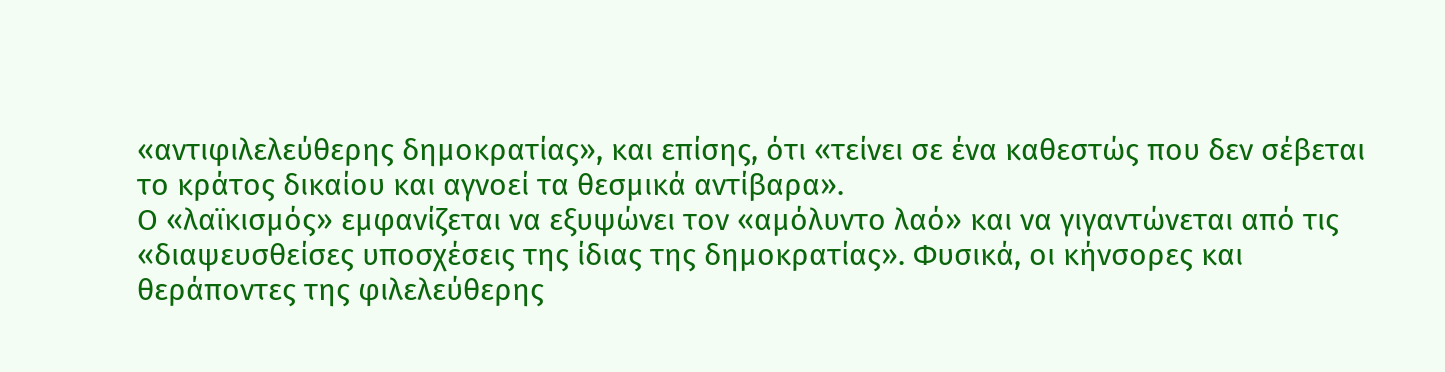«αντιφιλελεύθερης δημοκρατίας», και επίσης, ότι «τείνει σε ένα καθεστώς που δεν σέβεται το κράτος δικαίου και αγνοεί τα θεσμικά αντίβαρα».
Ο «λαϊκισμός» εμφανίζεται να εξυψώνει τον «αμόλυντο λαό» και να γιγαντώνεται από τις «διαψευσθείσες υποσχέσεις της ίδιας της δημοκρατίας». Φυσικά, οι κήνσορες και θεράποντες της φιλελεύθερης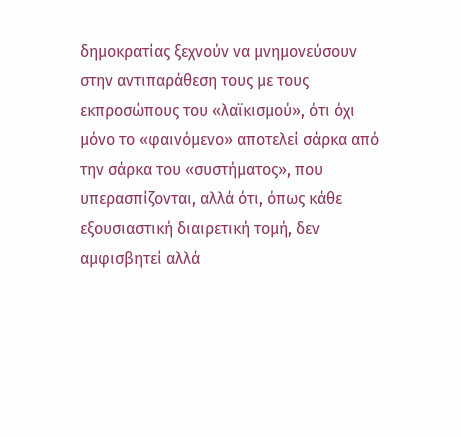δημοκρατίας ξεχνούν να μνημονεύσουν στην αντιπαράθεση τους με τους εκπροσώπους του «λαϊκισμού», ότι όχι μόνο το «φαινόμενο» αποτελεί σάρκα από την σάρκα του «συστήματος», που υπερασπίζονται, αλλά ότι, όπως κάθε εξουσιαστική διαιρετική τομή, δεν αμφισβητεί αλλά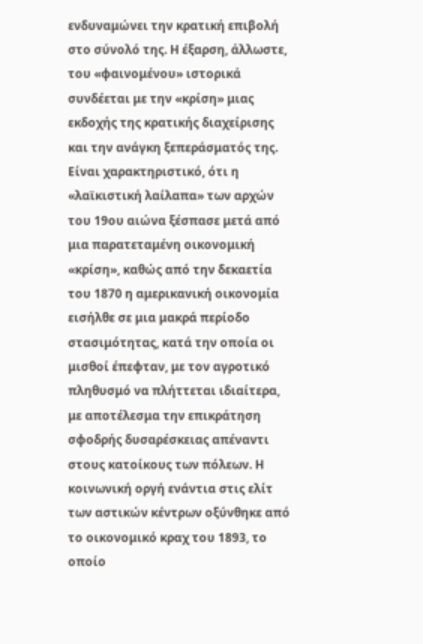ενδυναμώνει την κρατική επιβολή στο σύνολό της. Η έξαρση, άλλωστε, του «φαινομένου» ιστορικά συνδέεται με την «κρίση» μιας εκδοχής της κρατικής διαχείρισης και την ανάγκη ξεπεράσματός της.
Είναι χαρακτηριστικό, ότι η «λαϊκιστική λαίλαπα» των αρχών του 19ου αιώνα ξέσπασε μετά από μια παρατεταμένη οικονομική «κρίση», καθώς από την δεκαετία του 1870 η αμερικανική οικονομία εισήλθε σε μια μακρά περίοδο στασιμότητας, κατά την οποία οι μισθοί έπεφταν, με τον αγροτικό πληθυσμό να πλήττεται ιδιαίτερα, με αποτέλεσμα την επικράτηση σφοδρής δυσαρέσκειας απέναντι στους κατοίκους των πόλεων. Η κοινωνική οργή ενάντια στις ελίτ των αστικών κέντρων οξύνθηκε από το οικονομικό κραχ του 1893, το οποίο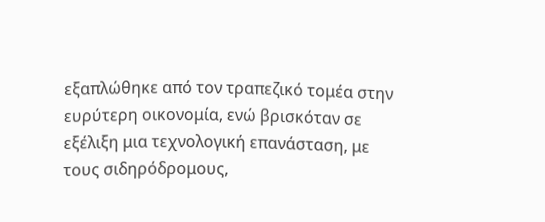εξαπλώθηκε από τον τραπεζικό τομέα στην ευρύτερη οικονομία, ενώ βρισκόταν σε εξέλιξη μια τεχνολογική επανάσταση, με τους σιδηρόδρομους,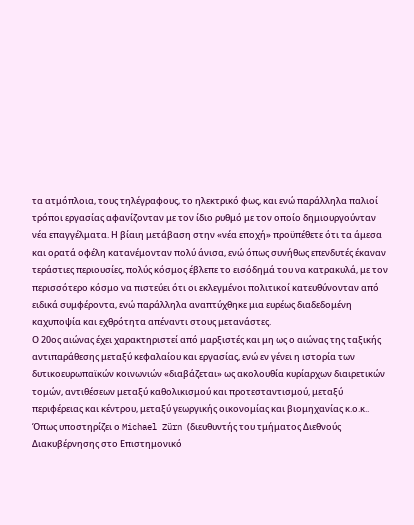τα ατμόπλοια, τους τηλέγραφους, το ηλεκτρικό φως, και ενώ παράλληλα παλιοί τρόποι εργασίας αφανίζονταν με τον ίδιο ρυθμό με τον οποίο δημιουργούνταν νέα επαγγέλματα. Η βίαιη μετάβαση στην «νέα εποχή» προϋπέθετε ότι τα άμεσα και ορατά οφέλη κατανέμονταν πολύ άνισα, ενώ όπως συνήθως επενδυτές έκαναν τεράστιες περιουσίες, πολύς κόσμος έβλεπε το εισόδημά του να κατρακυλά, με τον περισσότερο κόσμο να πιστεύει ότι οι εκλεγμένοι πολιτικοί κατευθύνονταν από ειδικά συμφέροντα, ενώ παράλληλα αναπτύχθηκε μια ευρέως διαδεδομένη καχυποψία και εχθρότητα απέναντι στους μετανάστες.
Ο 20ος αιώνας έχει χαρακτηριστεί από μαρξιστές και μη ως ο αιώνας της ταξικής αντιπαράθεσης μεταξύ κεφαλαίου και εργασίας, ενώ εν γένει η ιστορία των δυτικοευρωπαϊκών κοινωνιών «διαβάζεται» ως ακολουθία κυρίαρχων διαιρετικών τομών, αντιθέσεων μεταξύ καθολικισμού και προτεσταντισμού, μεταξύ περιφέρειας και κέντρου, μεταξύ γεωργικής οικονομίας και βιομηχανίας κ.ο.κ..
Όπως υποστηρίζει ο Michael Zürn (διευθυντής του τμήματος Διεθνούς Διακυβέρνησης στο Επιστημονικό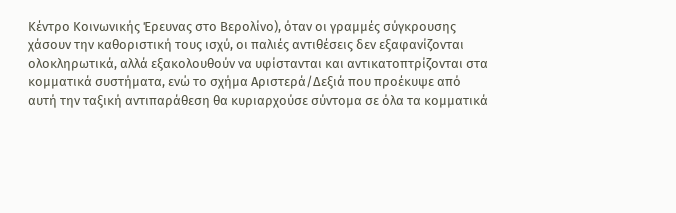Κέντρο Κοινωνικής Έρευνας στο Βερολίνο), όταν οι γραμμές σύγκρουσης χάσουν την καθοριστική τους ισχύ, οι παλιές αντιθέσεις δεν εξαφανίζονται ολοκληρωτικά, αλλά εξακολουθούν να υφίστανται και αντικατοπτρίζονται στα κομματικά συστήματα, ενώ το σχήμα Αριστερά/Δεξιά που προέκυψε από αυτή την ταξική αντιπαράθεση θα κυριαρχούσε σύντομα σε όλα τα κομματικά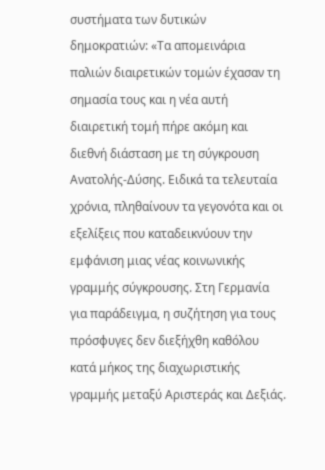συστήματα των δυτικών δημοκρατιών: «Τα απομεινάρια παλιών διαιρετικών τομών έχασαν τη σημασία τους και η νέα αυτή διαιρετική τομή πήρε ακόμη και διεθνή διάσταση με τη σύγκρουση Ανατολής-Δύσης. Ειδικά τα τελευταία χρόνια, πληθαίνουν τα γεγονότα και οι εξελίξεις που καταδεικνύουν την εμφάνιση μιας νέας κοινωνικής γραμμής σύγκρουσης. Στη Γερμανία για παράδειγμα, η συζήτηση για τους πρόσφυγες δεν διεξήχθη καθόλου κατά μήκος της διαχωριστικής γραμμής μεταξύ Αριστεράς και Δεξιάς.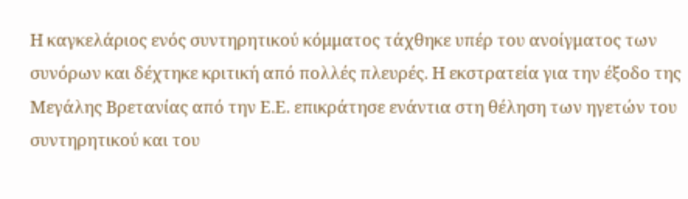Η καγκελάριος ενός συντηρητικού κόμματος τάχθηκε υπέρ του ανοίγματος των συνόρων και δέχτηκε κριτική από πολλές πλευρές. Η εκστρατεία για την έξοδο της Μεγάλης Βρετανίας από την Ε.Ε. επικράτησε ενάντια στη θέληση των ηγετών του συντηρητικού και του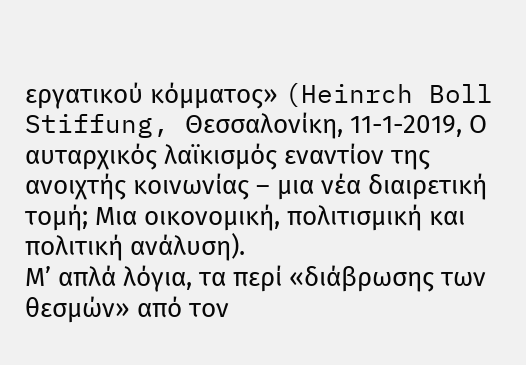εργατικού κόμματος» (Heinrch Boll Stiffung, Θεσσαλονίκη, 11-1-2019, Ο αυταρχικός λαϊκισμός εναντίον της ανοιχτής κοινωνίας – μια νέα διαιρετική τομή; Μια οικονομική, πολιτισμική και πολιτική ανάλυση).
Μ’ απλά λόγια, τα περί «διάβρωσης των θεσμών» από τον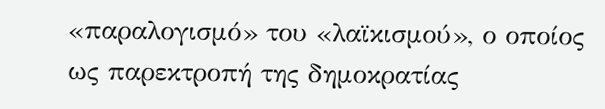«παραλογισμό» του «λαϊκισμού», ο οποίος ως παρεκτροπή της δημοκρατίας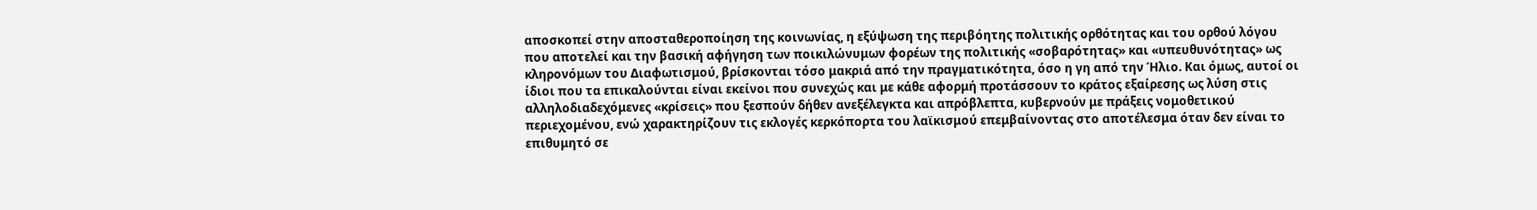αποσκοπεί στην αποσταθεροποίηση της κοινωνίας, η εξύψωση της περιβόητης πολιτικής ορθότητας και του ορθού λόγου που αποτελεί και την βασική αφήγηση των ποικιλώνυμων φορέων της πολιτικής «σοβαρότητας» και «υπευθυνότητας» ως κληρονόμων του Διαφωτισμού, βρίσκονται τόσο μακριά από την πραγματικότητα, όσο η γη από την Ήλιο. Και όμως, αυτοί οι ίδιοι που τα επικαλούνται είναι εκείνοι που συνεχώς και με κάθε αφορμή προτάσσουν το κράτος εξαίρεσης ως λύση στις αλληλοδιαδεχόμενες «κρίσεις» που ξεσπούν δήθεν ανεξέλεγκτα και απρόβλεπτα, κυβερνούν με πράξεις νομοθετικού περιεχομένου, ενώ χαρακτηρίζουν τις εκλογές κερκόπορτα του λαϊκισμού επεμβαίνοντας στο αποτέλεσμα όταν δεν είναι το επιθυμητό σε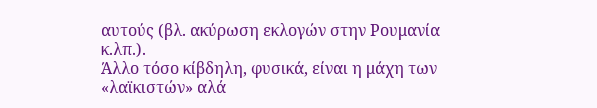αυτούς (βλ. ακύρωση εκλογών στην Ρουμανία κ.λπ.).
Άλλο τόσο κίβδηλη, φυσικά, είναι η μάχη των «λαϊκιστών» αλά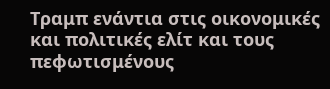Τραμπ ενάντια στις οικονομικές και πολιτικές ελίτ και τους πεφωτισμένους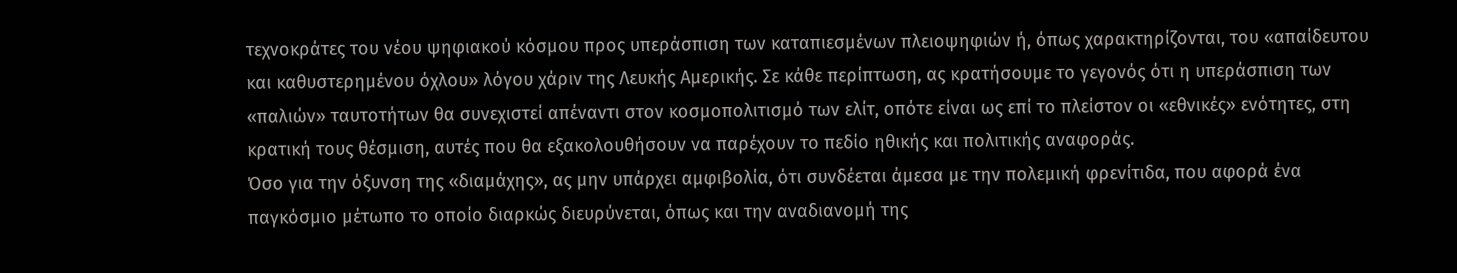τεχνοκράτες του νέου ψηφιακού κόσμου προς υπεράσπιση των καταπιεσμένων πλειοψηφιών ή, όπως χαρακτηρίζονται, του «απαίδευτου και καθυστερημένου όχλου» λόγου χάριν της Λευκής Αμερικής. Σε κάθε περίπτωση, ας κρατήσουμε το γεγονός ότι η υπεράσπιση των «παλιών» ταυτοτήτων θα συνεχιστεί απέναντι στον κοσμοπολιτισμό των ελίτ, οπότε είναι ως επί το πλείστον οι «εθνικές» ενότητες, στη κρατική τους θέσμιση, αυτές που θα εξακολουθήσουν να παρέχουν το πεδίο ηθικής και πολιτικής αναφοράς.
Όσο για την όξυνση της «διαμάχης», ας μην υπάρχει αμφιβολία, ότι συνδέεται άμεσα με την πολεμική φρενίτιδα, που αφορά ένα παγκόσμιο μέτωπο το οποίο διαρκώς διευρύνεται, όπως και την αναδιανομή της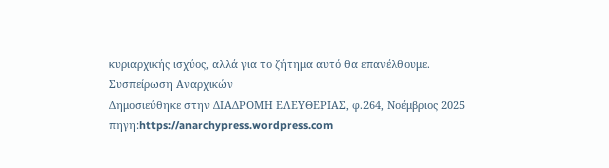κυριαρχικής ισχύος, αλλά για το ζήτημα αυτό θα επανέλθουμε.
Συσπείρωση Αναρχικών
Δημοσιεύθηκε στην ΔΙΑΔΡΟΜΗ ΕΛΕΥΘΕΡΙΑΣ, φ.264, Νοέμβριος 2025
πηγη:https://anarchypress.wordpress.com